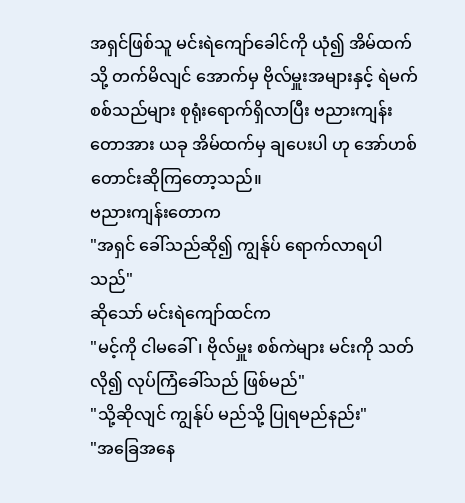အရှင်ဖြစ်သူ မင်းရဲကျော်ခေါင်ကို ယုံ၍ အိမ်ထက်သို့ တက်မိလျင် အောက်မှ ဗိုလ်မှူးအများနှင့် ရဲမက်စစ်သည်များ စုရုံးရောက်ရှိလာပြီး ဗညားကျန်းတောအား ယခု အိမ်ထက်မှ ချပေးပါ ဟု အော်ဟစ်တောင်းဆိုကြတော့သည်။
ဗညားကျန်းတောက
"အရှင် ခေါ်သည်ဆို၍ ကျွန်ုပ် ရောက်လာရပါသည်"
ဆိုသော် မင်းရဲကျော်ထင်က
"မင့်ကို ငါမခေါ်၊ ဗိုလ်မှူး စစ်ကဲများ မင်းကို သတ်လို၍ လုပ်ကြံခေါ်သည် ဖြစ်မည်"
"သို့ဆိုလျင် ကျွန်ုပ် မည်သို့ ပြုရမည်နည်း"
"အခြေအနေ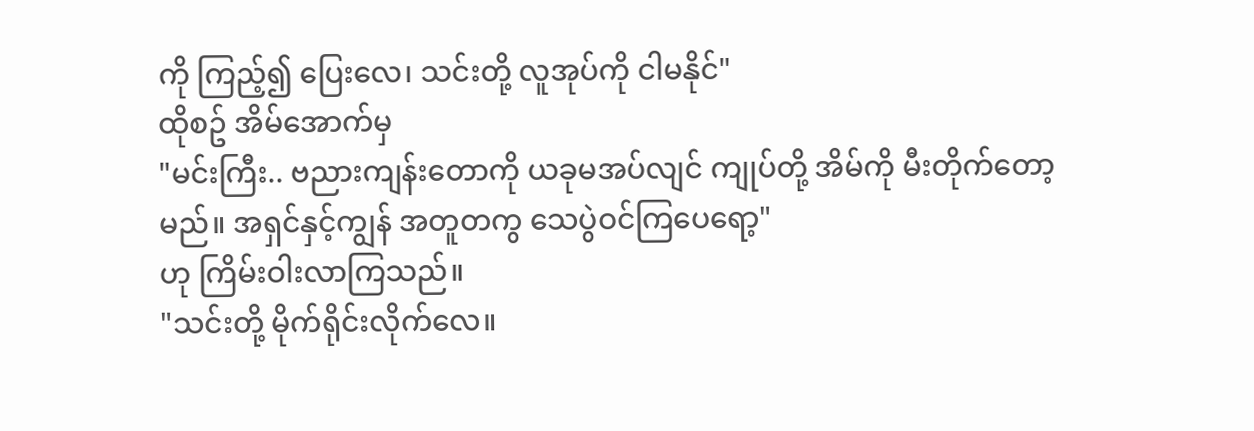ကို ကြည့်၍ ပြေးလေ၊ သင်းတို့ လူအုပ်ကို ငါမနိုင်"
ထိုစဥ် အိမ်အောက်မှ
"မင်းကြီး.. ဗညားကျန်းတောကို ယခုမအပ်လျင် ကျုပ်တို့ အိမ်ကို မီးတိုက်တော့မည်။ အရှင်နှင့်ကျွန် အတူတကွ သေပွဲဝင်ကြပေရော့"
ဟု ကြိမ်းဝါးလာကြသည်။
"သင်းတို့ မိုက်ရိုင်းလိုက်လေ။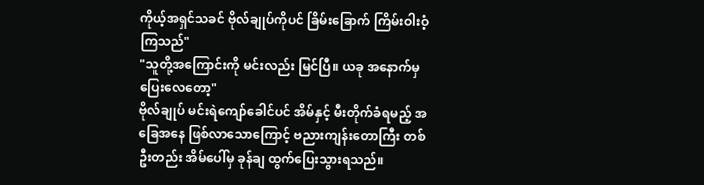ကိုယ့်အရှင်သခင် ဗိုလ်ချုပ်ကိုပင် ခြိမ်းခြောက် ကြိမ်းဝါးဝံ့ကြသည်"
"သူတို့အကြောင်းကို မင်းလည်း မြင်ပြီ။ ယခု အနောက်မှ ပြေးလေတော့"
ဗိုလ်ချုပ် မင်းရဲကျော်ခေါင်ပင် အိမ်နှင့် မီးတိုက်ခံရမည့် အခြေအနေ ဖြစ်လာသောကြောင့် ဗညားကျန်းတောကြီး တစ်ဦးတည်း အိမ်ပေါ်မှ ခုန်ချ ထွက်ပြေးသွားရသည်။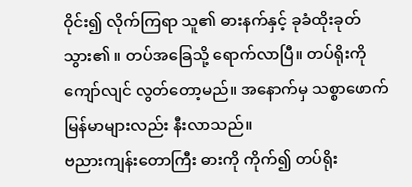ဝိုင်း၍ လိုက်ကြရာ သူ၏ ဓားနက်နှင့် ခုခံထိုးခုတ်သွား၏ ။ တပ်အခြေသို့ ရောက်လာပြီ။ တပ်ရိုးကို ကျော်လျင် လွတ်တော့မည်။ အနောက်မှ သစ္စာဖောက် မြန်မာများလည်း နီးလာသည်။
ဗညားကျန်းတောကြီး ဓားကို ကိုက်၍ တပ်ရိုး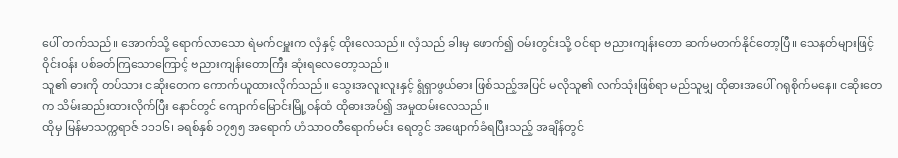ပေါ် တက်သည်။ အောက်သို့ ရောက်လာသော ရဲမက်ငမှူးက လှံနှင့် ထိုးလေသည်။ လှံသည် ခါးမှ ဖောက်၍ ဝမ်းတွင်းသို့ ဝင်ရာ ဗညားကျန်းတော ဆက်မတက်နိုင်တော့ပြီ။ သေနတ်များဖြင့် ဝိုင်းဝန်း ပစ်ခတ်ကြသောကြောင့် ဗညားကျန်းတောကြီး ဆုံးရလေတော့သည်။
သူ၏ ဓားကို တပ်သား ငဆိုးတေက ကောက်ယူထားလိုက်သည်။ သွေးအလူးလူးနှင့် ရွံရှာဖွယ်ဓား ဖြစ်သည့်အပြင် မလိုသူ၏ လက်သုံးဖြစ်ရာ မည်သူမျှ ထိုဓားအပေါ် ဂရုစိုက်မနေ။ ငဆိုးတေက သိမ်းဆည်းထားလိုက်ပြီး နောင်တွင် ကျောက်မြောင်းမြို့ဝန်ထံ ထိုဓားအပ်၍ အမှုထမ်းလေသည်။
ထိုမှ မြန်မာသက္ကရာဇ် ၁၁၁၆၊ ခရစ်နှစ် ၁၇၅၅ အရောက် ဟံသာဝတီရောက်မင်း ရေတွင် အဖျောက်ခံရပြီးသည့် အချိန်တွင်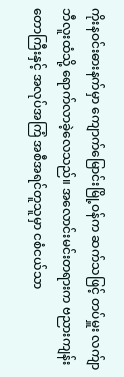ကိုးနဝင်းဓားနက်မှာ ကျောက်မြောင်းမြို့ဝန်က ဆက်သဖြင့် တပ်မှူး လက်ျာဘီလူးထံသို့ ရောက်လာခဲ့လေသည်။ အလောင်းမင်းတရားက ဗညားကျန်းတောကြီးနှင့် အလုပ်အကြံ အစီအရင်တူသူမှာ ငစံငယ်သာ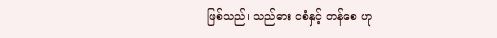ဖြစ်သည်၊ သည်ဓား ငစံနှင့် တန်စေ ဟု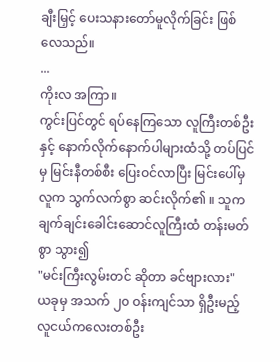ချီးမြှင့် ပေးသနားတော်မူလိုက်ခြင်း ဖြစ်လေသည်။
...
ကိုးလ အကြာ။
ကွင်းပြင်တွင် ရပ်နေကြသော လူကြီးတစ်ဦးနှင့် နောက်လိုက်နောက်ပါများထံသို့ တပ်ပြင်မှ မြင်းနီတစ်စီး ပြေးဝင်လာပြီး မြင်းပေါ်မှ လူက သွက်လက်စွာ ဆင်းလိုက်၏ ။ သူက ချက်ချင်းခေါင်းဆောင်လူကြီးထံ တန်းမတ်စွာ သွား၍
"မင်းကြီးလွမ်းတင် ဆိုတာ ခင်ဗျားလား"
ယခုမှ အသက် ၂၀ ဝန်းကျင်သာ ရှိဦးမည့် လူငယ်ကလေးတစ်ဦး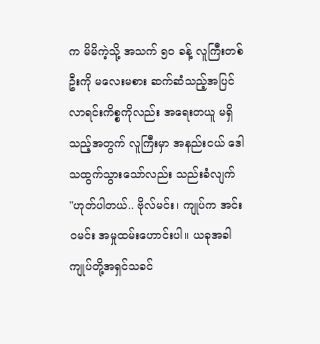က မိမိကဲ့သို့ အသက် ၅၀ ခန့် လူကြီးတစ်ဦးကို မလေးမစား ဆက်ဆံသည့်အပြင် လာရင်းကိစ္စကိုလည်း အရေးတယူ မရှိသည့်အတွက် လူကြီးမှာ အနည်းငယ် ဒေါသထွက်သွားသော်လည်း သည်းခံလျက်
"ဟုတ်ပါတယ်.. ဗိုလ်မင်း၊ ကျုပ်က အင်းဝမင်း အမှုထမ်းဟောင်းပါ။ ယခုအခါ ကျုပ်တို့အရှင်သခင်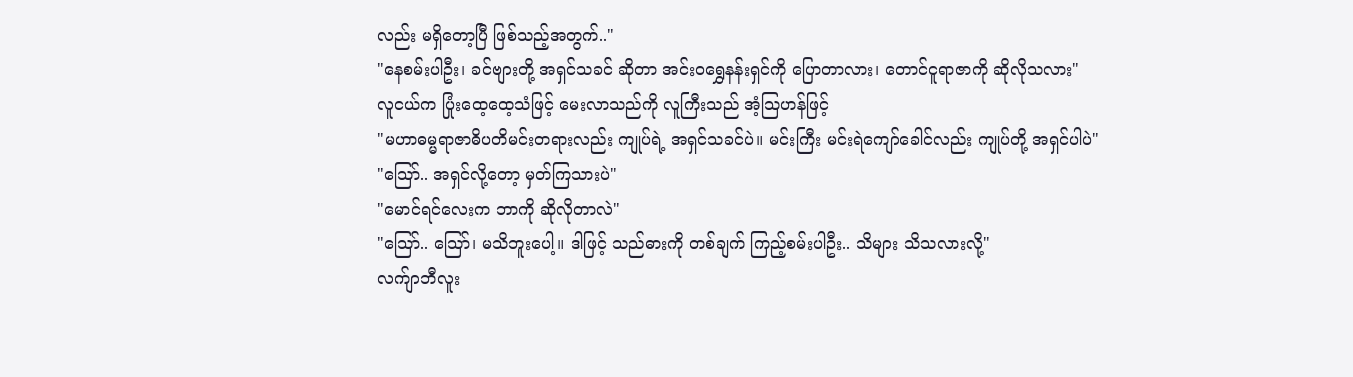လည်း မရှိတော့ပြီ ဖြစ်သည့်အတွက်.."
"နေစမ်းပါဦး၊ ခင်ဗျားတို့ အရှင်သခင် ဆိုတာ အင်းဝရွှေနန်းရှင်ကို ပြောတာလား၊ တောင်ငူရာဇာကို ဆိုလိုသလား"
လူငယ်က ပြုံးထေ့ထေ့သံဖြင့် မေးလာသည်ကို လူကြီးသည် အံ့သြဟန်ဖြင့်
"မဟာဓမ္မရာဇာဓိပတိမင်းတရားလည်း ကျုပ်ရဲ့ အရှင်သခင်ပဲ။ မင်းကြီး မင်းရဲကျော်ခေါင်လည်း ကျုပ်တို့ အရှင်ပါပဲ"
"သြော်.. အရှင်လို့တော့ မှတ်ကြသားပဲ"
"မောင်ရင်လေးက ဘာကို ဆိုလိုတာလဲ"
"သြော်.. သြော်၊ မသိဘူးပေါ့။ ဒါဖြင့် သည်ဓားကို တစ်ချက် ကြည့်စမ်းပါဦး.. သိများ သိသလားလို့"
လက်ျာဘီလူး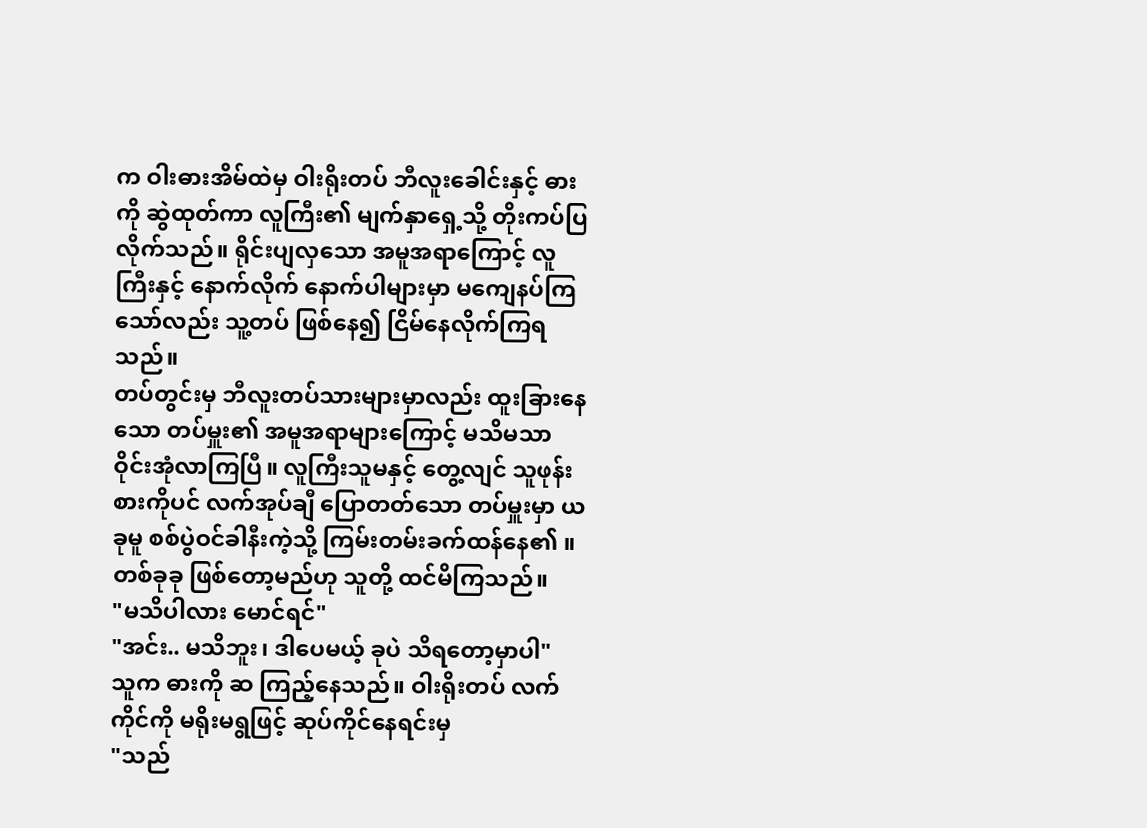က ဝါးဓားအိမ်ထဲမှ ဝါးရိုးတပ် ဘီလူးခေါင်းနှင့် ဓားကို ဆွဲထုတ်ကာ လူကြီး၏ မျက်နှာရှေ့သို့ တိုးကပ်ပြလိုက်သည်။ ရိုင်းပျလှသော အမူအရာကြောင့် လူကြီးနှင့် နောက်လိုက် နောက်ပါများမှာ မကျေနပ်ကြသော်လည်း သူ့တပ် ဖြစ်နေ၍ ငြိမ်နေလိုက်ကြရသည်။
တပ်တွင်းမှ ဘီလူးတပ်သားများမှာလည်း ထူးခြားနေသော တပ်မှူး၏ အမူအရာများကြောင့် မသိမသာ ဝိုင်းအုံလာကြပြီ။ လူကြီးသူမနှင့် တွေ့လျင် သူဖုန်းစားကိုပင် လက်အုပ်ချီ ပြောတတ်သော တပ်မှူးမှာ ယခုမူ စစ်ပွဲဝင်ခါနီးကဲ့သို့ ကြမ်းတမ်းခက်ထန်နေ၏ ။ တစ်ခုခု ဖြစ်တော့မည်ဟု သူတို့ ထင်မိကြသည်။
"မသိပါလား မောင်ရင်"
"အင်း.. မသိဘူး၊ ဒါပေမယ့် ခုပဲ သိရတော့မှာပါ"
သူက ဓားကို ဆ ကြည့်နေသည်။ ဝါးရိုးတပ် လက်ကိုင်ကို မရိုးမရွဖြင့် ဆုပ်ကိုင်နေရင်းမှ
"သည်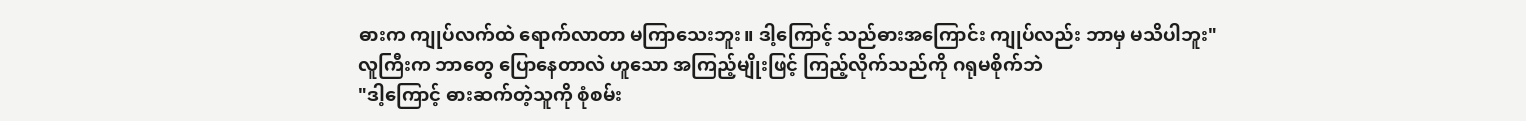ဓားက ကျုပ်လက်ထဲ ရောက်လာတာ မကြာသေးဘူး။ ဒါ့ကြောင့် သည်ဓားအကြောင်း ကျုပ်လည်း ဘာမှ မသိပါဘူး"
လူကြီးက ဘာတွေ ပြောနေတာလဲ ဟူသော အကြည့်မျိုးဖြင့် ကြည့်လိုက်သည်ကို ဂရုမစိုက်ဘဲ
"ဒါ့ကြောင့် ဓားဆက်တဲ့သူကို စုံစမ်း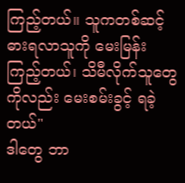ကြည့်တယ်။ သူကတစ်ဆင့် ဓားရလာသူကို မေးမြန်းကြည့်တယ်၊ သိမီလိုက်သူတွေကိုလည်း မေးစမ်းခွင့် ရခဲ့တယ်"
ဒါတွေ ဘာ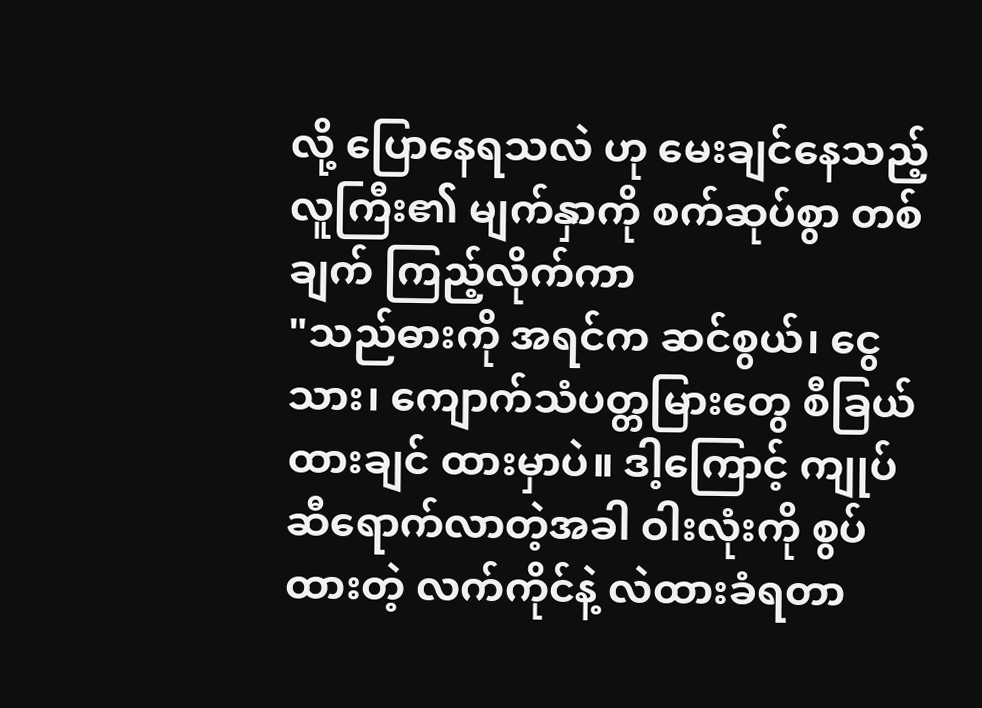လို့ ပြောနေရသလဲ ဟု မေးချင်နေသည့် လူကြီး၏ မျက်နှာကို စက်ဆုပ်စွာ တစ်ချက် ကြည့်လိုက်ကာ
"သည်ဓားကို အရင်က ဆင်စွယ်၊ ငွေသား၊ ကျောက်သံပတ္တမြားတွေ စီခြယ်ထားချင် ထားမှာပဲ။ ဒါ့ကြောင့် ကျုပ်ဆီရောက်လာတဲ့အခါ ဝါးလုံးကို စွပ်ထားတဲ့ လက်ကိုင်နဲ့ လဲထားခံရတာ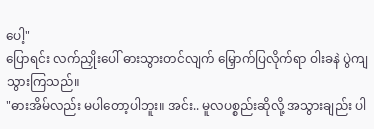ပေါ့"
ပြောရင်း လက်ညှိုးပေါ် ဓားသွားတင်လျက် မြှောက်ပြလိုက်ရာ ဝါးခနဲ ပွဲကျသွားကြသည်။
"ဓားအိမ်လည်း မပါတော့ပါဘူး။ အင်း.. မူလပစ္စည်းဆိုလို့ အသွားချည်း ပါ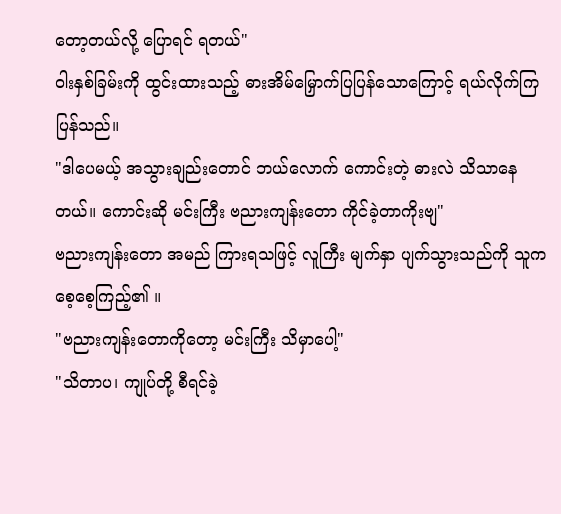တော့တယ်လို့ ပြောရင် ရတယ်"
ဝါးနှစ်ခြမ်းကို ထွင်းထားသည့် ဓားအိမ်မြှောက်ပြပြန်သောကြောင့် ရယ်လိုက်ကြပြန်သည်။
"ဒါပေမယ့် အသွားချည်းတောင် ဘယ်လောက် ကောင်းတဲ့ ဓားလဲ သိသာနေတယ်။ ကောင်းဆို မင်းကြီး ဗညားကျန်းတော ကိုင်ခဲ့တာကိုးဗျ"
ဗညားကျန်းတော အမည် ကြားရသဖြင့် လူကြီး မျက်နှာ ပျက်သွားသည်ကို သူက စေ့စေ့ကြည့်၏ ။
"ဗညားကျန်းတောကိုတော့ မင်းကြီး သိမှာပေါ့"
"သိတာပ၊ ကျုပ်တို့ စီရင်ခဲ့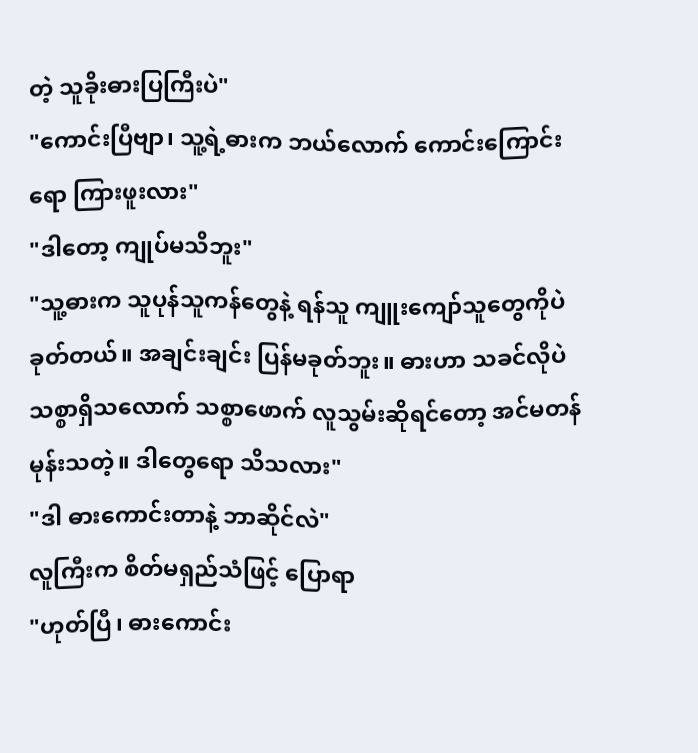တဲ့ သူခိုးဓားပြကြီးပဲ"
"ကောင်းပြီဗျာ၊ သူ့ရဲ့ဓားက ဘယ်လောက် ကောင်းကြောင်းရော ကြားဖူးလား"
"ဒါတော့ ကျုပ်မသိဘူး"
"သူ့ဓားက သူပုန်သူကန်တွေနဲ့ ရန်သူ ကျူးကျော်သူတွေကိုပဲ ခုတ်တယ်။ အချင်းချင်း ပြန်မခုတ်ဘူး။ ဓားဟာ သခင်လိုပဲ သစ္စာရှိသလောက် သစ္စာဖောက် လူသွမ်းဆိုရင်တော့ အင်မတန် မုန်းသတဲ့။ ဒါတွေရော သိသလား"
"ဒါ ဓားကောင်းတာနဲ့ ဘာဆိုင်လဲ"
လူကြီးက စိတ်မရှည်သံဖြင့် ပြောရာ
"ဟုတ်ပြီ၊ ဓားကောင်း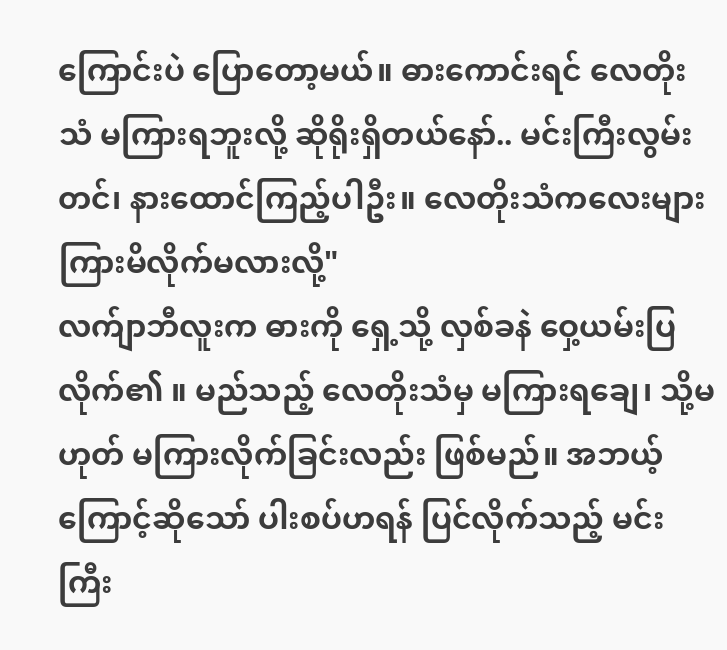ကြောင်းပဲ ပြောတော့မယ်။ ဓားကောင်းရင် လေတိုးသံ မကြားရဘူးလို့ ဆိုရိုးရှိတယ်နော်.. မင်းကြီးလွမ်းတင်၊ နားထောင်ကြည့်ပါဦး။ လေတိုးသံကလေးများ ကြားမိလိုက်မလားလို့"
လက်ျာဘီလူးက ဓားကို ရှေ့သို့ လှစ်ခနဲ ဝှေ့ယမ်းပြလိုက်၏ ။ မည်သည့် လေတိုးသံမှ မကြားရချေ၊ သို့မဟုတ် မကြားလိုက်ခြင်းလည်း ဖြစ်မည်။ အဘယ့်ကြောင့်ဆိုသော် ပါးစပ်ဟရန် ပြင်လိုက်သည့် မင်းကြီး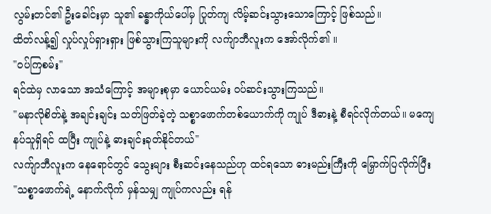လွမ်းတင်၏ ဦးခေါင်းမှာ သူ၏ ခန္ဓာကိုယ်ပေါ်မှ ပြုတ်ကျ လိမ့်ဆင်းသွားသောကြောင့် ဖြစ်သည်။
ထိတ်လန့်၍ လှုပ်လှုပ်ရှားရှား ဖြစ်သွားကြသူများကို လက်ျာဘီလူးက အော်လိုက်၏ ။
"ဝပ်ကြစမ်း"
ရင်ထဲမှ လာသော အသံကြောင့် အများစုမှာ ယောင်ယမ်း ဝပ်ဆင်းသွားကြသည်။
"မနာလိုစိတ်နဲ့ အချင်းချင်း သတ်ဖြတ်ခဲ့တဲ့ သစ္စာဖောက်တစ်ယောက်ကို ကျုပ် ဒီဓားနဲ့ စီရင်လိုက်တယ်။ မကျေနပ်သူရှိရင် ထပြီး ကျုပ်နဲ့ ဓားချင်းခုတ်နိုင်တယ်"
လက်ျာဘီလူးက နေရောင်တွင် သွေးများ စီးဆင်းနေသည်ဟု ထင်ရသော ဓားမည်းကြီးကို မြှောက်ပြလိုက်ပြီး
"သစ္စာဖောက်ရဲ့ နောက်လိုက် မှန်သမျှ ကျုပ်ကလည်း ရန်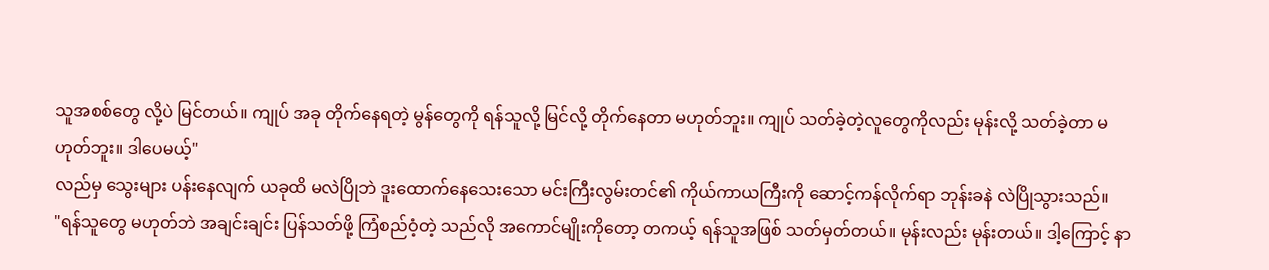သူအစစ်တွေ လို့ပဲ မြင်တယ်။ ကျုပ် အခု တိုက်နေရတဲ့ မွန်တွေကို ရန်သူလို့ မြင်လို့ တိုက်နေတာ မဟုတ်ဘူး။ ကျုပ် သတ်ခဲ့တဲ့လူတွေကိုလည်း မုန်းလို့ သတ်ခဲ့တာ မဟုတ်ဘူး။ ဒါပေမယ့်"
လည်မှ သွေးများ ပန်းနေလျက် ယခုထိ မလဲပြိုဘဲ ဒူးထောက်နေသေးသော မင်းကြီးလွမ်းတင်၏ ကိုယ်ကာယကြီးကို ဆောင့်ကန်လိုက်ရာ ဘုန်းခနဲ လဲပြိုသွားသည်။
"ရန်သူတွေ မဟုတ်ဘဲ အချင်းချင်း ပြန်သတ်ဖို့ ကြံစည်ဝံ့တဲ့ သည်လို အကောင်မျိုးကိုတော့ တကယ့် ရန်သူအဖြစ် သတ်မှတ်တယ်။ မုန်းလည်း မုန်းတယ်။ ဒါ့ကြောင့် နာ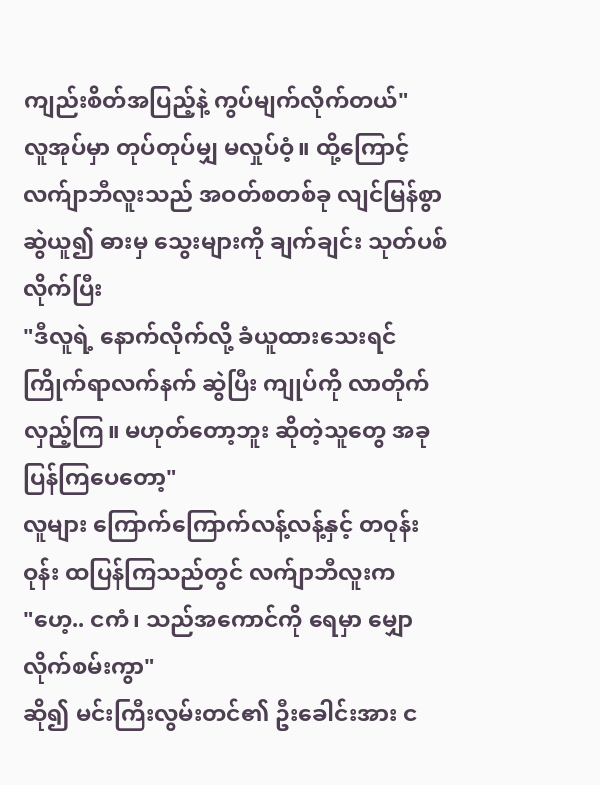ကျည်းစိတ်အပြည့်နဲ့ ကွပ်မျက်လိုက်တယ်"
လူအုပ်မှာ တုပ်တုပ်မျှ မလှုပ်ဝံ့။ ထို့ကြောင့် လက်ျာဘီလူးသည် အဝတ်စတစ်ခု လျင်မြန်စွာ ဆွဲယူ၍ ဓားမှ သွေးများကို ချက်ချင်း သုတ်ပစ်လိုက်ပြီး
"ဒီလူရဲ့ နောက်လိုက်လို့ ခံယူထားသေးရင် ကြိုက်ရာလက်နက် ဆွဲပြီး ကျုပ်ကို လာတိုက်လှည့်ကြ။ မဟုတ်တော့ဘူး ဆိုတဲ့သူတွေ အခု ပြန်ကြပေတော့"
လူများ ကြောက်ကြောက်လန့်လန့်နှင့် တဝုန်းဝုန်း ထပြန်ကြသည်တွင် လက်ျာဘီလူးက
"ဟေ့.. ငကံ၊ သည်အကောင်ကို ရေမှာ မျှောလိုက်စမ်းကွာ"
ဆို၍ မင်းကြီးလွမ်းတင်၏ ဦးခေါင်းအား င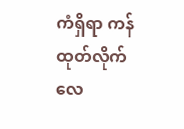ကံရှိရာ ကန်ထုတ်လိုက်လေ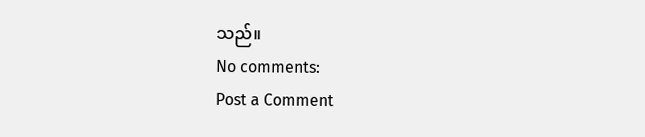သည်။
No comments:
Post a Comment